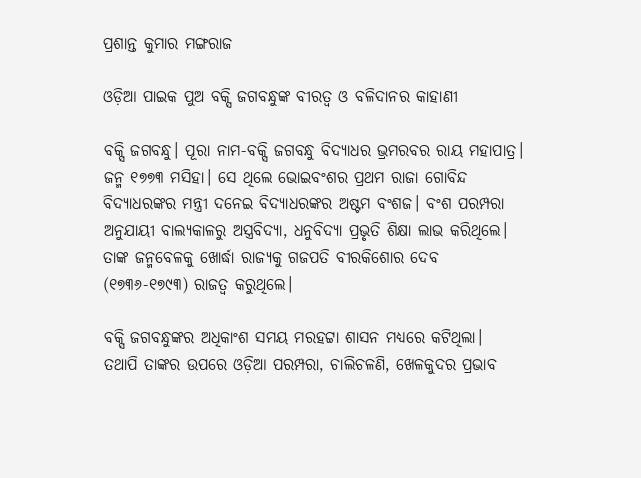ପ୍ରଶାନ୍ତ କୁମାର ମଙ୍ଗରାଜ

ଓଡ଼ିଆ ପାଇକ ପୁଅ ବକ୍ସି ଜଗବନ୍ଧୁଙ୍କ ବୀରତ୍ୱ ଓ ବଳିଦାନର କାହାଣୀ

ବକ୍ସି ଜଗବନ୍ଧୁ। ପୂରା ନାମ-ବକ୍ସି ଜଗବନ୍ଧୁ ବିଦ୍ୟାଧର ଭ୍ରମରବର ରାୟ ମହାପାତ୍ର। ଜନ୍ମ ୧୭୭୩ ମସିହା। ସେ ଥିଲେ ଭୋଇବଂଶର ପ୍ରଥମ ରାଜା ଗୋବିନ୍ଦ ବିଦ୍ୟାଧରଙ୍କର ମନ୍ତ୍ରୀ ଦନେଇ ବିଦ୍ୟାଧରଙ୍କର ଅଷ୍ଟମ ବଂଶଜ। ବଂଶ ପରମ୍ପରା ଅନୁଯାୟୀ ବାଲ୍ୟକାଳରୁ ଅସ୍ତ୍ରବିଦ୍ୟା, ଧନୁବିଦ୍ୟା ପ୍ରଭୃତି ଶିକ୍ଷା ଲାଭ କରିଥିଲେ। ତାଙ୍କ ଜନ୍ମବେଳକୁ ଖୋର୍ଦ୍ଧା ରାଜ୍ୟକୁ ଗଜପତି ବୀରକିଶୋର ଦେବ (୧୭୩୬-୧୭୯୩) ରାଜତ୍ଵ କରୁଥିଲେ।

ବକ୍ସି ଜଗବନ୍ଧୁଙ୍କର ଅଧିକାଂଶ ସମୟ ମରହଟ୍ଟା ଶାସନ ମଧ୍ୟରେ କଟିଥିଲା।  ତଥାପି ତାଙ୍କର ଉପରେ ଓଡ଼ିଆ ପରମ୍ପରା, ଚାଲିଚଳଣି, ଖେଳକୁଦର ପ୍ରଭାବ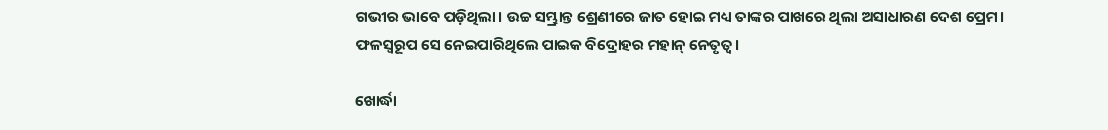ଗଭୀର ଭାବେ ପଡ଼ିଥିଲା। ଉଚ୍ଚ ସମ୍ଭ୍ରାନ୍ତ ଶ୍ରେଣୀରେ ଜାତ ହୋଇ ମଧ୍ୟ ତାଙ୍କର ପାଖରେ ଥିଲା ଅସାଧାରଣ ଦେଶ ପ୍ରେମ। ଫଳସ୍ଵରୂପ ସେ ନେଇପାରିଥିଲେ ପାଇକ ବିଦ୍ରୋହର ମହାନ୍ ନେତୃତ୍ଵ।

ଖୋର୍ଦ୍ଧା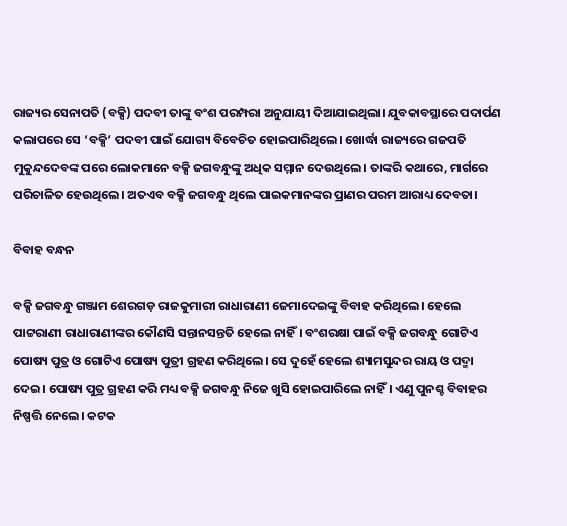ରାଜ୍ୟର ସେନାପତି (ବକ୍ସି) ପଦବୀ ତାଙ୍କୁ ବଂଶ ପରମ୍ପରା ଅନୁଯାୟୀ ଦିଆଯାଇଥିଲା। ଯୁବକାବସ୍ଥାରେ ପଦାର୍ପଣ କଲାପରେ ସେ ‘ବକ୍ସି’ ପଦବୀ ପାଇଁ ଯୋଗ୍ୟ ବିବେଚିତ ହୋଇପାରିଥିଲେ। ଖୋର୍ଦ୍ଧା ରାଜ୍ୟରେ ଗଜପତି ମୁକୁନ୍ଦଦେବଙ୍କ ପରେ ଲୋକମାନେ ବକ୍ସି ଜଗବନ୍ଧୁଙ୍କୁ ଅଧିକ ସମ୍ମାନ ଦେଉଥିଲେ। ତାଙ୍କରି କଥାରେ, ମାର୍ଗରେ ପରିଚାଳିତ ହେଉଥିଲେ। ଅତଏବ ବକ୍ସି ଜଗବନ୍ଧୁ ଥିଲେ ପାଇକମାନଙ୍କର ପ୍ରାଣର ପରମ ଆରାଧ୍ୟ ଦେବତା।

ବିବାହ ବନ୍ଧନ

ବକ୍ସି ଜଗବନ୍ଧୁ ଗଞ୍ଜାମ ଶେରଗଡ଼ ରାଜକୁମାରୀ ରାଧାରାଣୀ ଜେମାଦେଇଙ୍କୁ ବିବାହ କରିଥିଲେ। ହେଲେ ପାଟ୍ଟରାଣୀ ରାଧାରାଣୀଙ୍କର କୌଣସି ସନ୍ତାନସନ୍ତତି ହେଲେ ନାହିଁ। ବଂଶରକ୍ଷା ପାଇଁ ବକ୍ସି ଜଗବନ୍ଧୁ ଗୋଟିଏ ପୋଷ୍ୟ ପୁତ୍ର ଓ ଗୋଟିଏ ପୋଷ୍ୟ ପୁତ୍ରୀ ଗ୍ରହଣ କରିଥିଲେ। ସେ ଦୁହେଁ ହେଲେ ଶ୍ୟାମସୁନ୍ଦର ରାୟ ଓ ପଦ୍ମା ଦେଇ। ପୋଷ୍ୟ ପୁତ୍ର ଗ୍ରହଣ କରି ମଧ୍ୟ ବକ୍ସି ଜଗବନ୍ଧୁ ନିଜେ ଖୁସି ହୋଇପାରିଲେ ନାହିଁ। ଏଣୁ ପୁନଶ୍ଚ ବିବାହର ନିଷ୍ପତ୍ତି ନେଲେ। କଟକ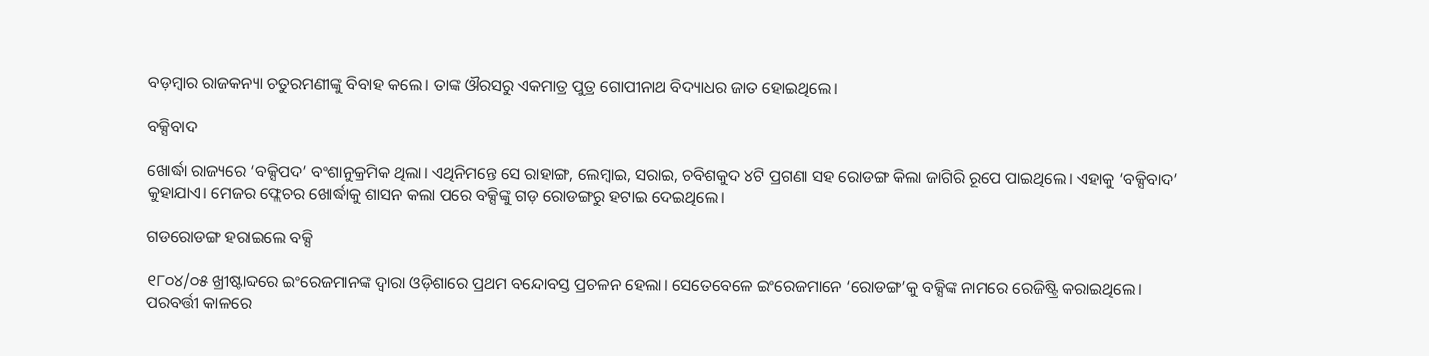ବଡ଼ମ୍ବାର ରାଜକନ୍ୟା ଚତୁରମଣୀଙ୍କୁ ବିବାହ କଲେ। ତାଙ୍କ ଔରସରୁ ଏକମାତ୍ର ପୁତ୍ର ଗୋପୀନାଥ ବିଦ୍ୟାଧର ଜାତ ହୋଇଥିଲେ।

ବକ୍ସିବାଦ

ଖୋର୍ଦ୍ଧା ରାଜ୍ୟରେ ‘ବକ୍ସିପଦ’ ବଂଶାନୁକ୍ରମିକ ଥିଲା। ଏଥିନିମନ୍ତେ ସେ ରାହାଙ୍ଗ, ଲେମ୍ବାଇ, ସରାଇ, ଚବିଶକୁଦ ୪ଟି ପ୍ରଗଣା ସହ ରୋଡଙ୍ଗ କିଲା ଜାଗିରି ରୂପେ ପାଇଥିଲେ। ଏହାକୁ ‘ବକ୍ସିବାଦ’ କୁହାଯାଏ। ମେଜର ଫ୍ଲେଚର ଖୋର୍ଦ୍ଧାକୁ ଶାସନ କଲା ପରେ ବକ୍ସିଙ୍କୁ ଗଡ଼ ରୋଡଙ୍ଗରୁ ହଟାଇ ଦେଇଥିଲେ।

ଗଡରୋଡଙ୍ଗ ହରାଇଲେ ବକ୍ସି

୧୮୦୪/୦୫ ଖ୍ରୀଷ୍ଟାବ୍ଦରେ ଇଂରେଜମାନଙ୍କ ଦ୍ଵାରା ଓଡ଼ିଶାରେ ପ୍ରଥମ ବନ୍ଦୋବସ୍ତ ପ୍ରଚଳନ ହେଲା। ସେତେବେଳେ ଇଂରେଜମାନେ ‘ରୋଡଙ୍ଗ’କୁ ବକ୍ସିଙ୍କ ନାମରେ ରେଜିଷ୍ଟ୍ରି କରାଇଥିଲେ। ପରବର୍ତ୍ତୀ କାଳରେ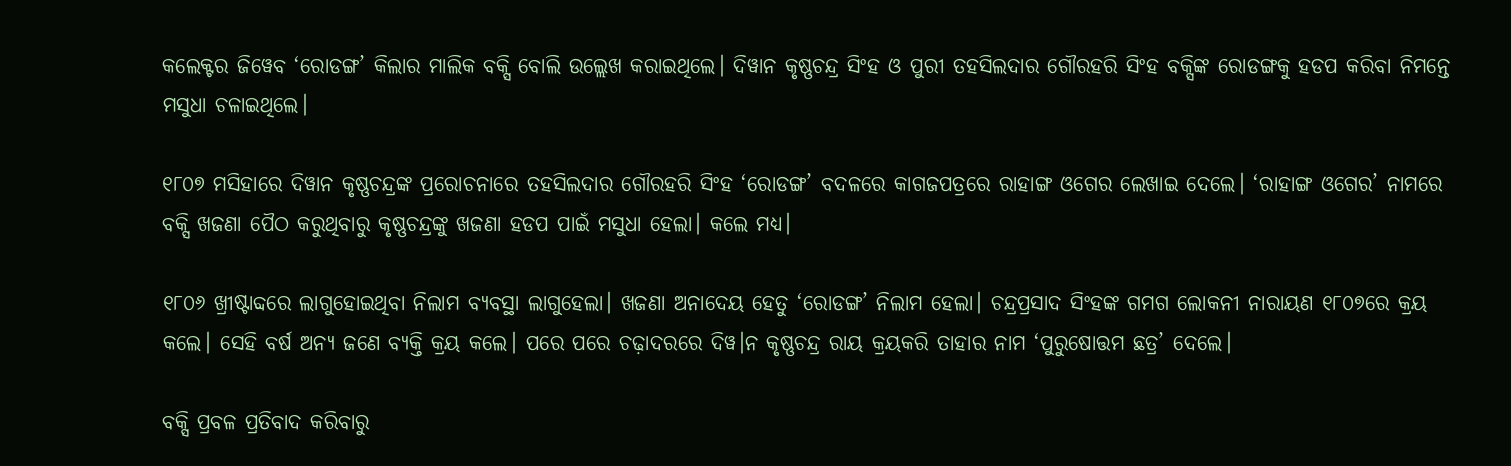କଲେକ୍ଟର ଜିୱେବ ‘ରୋଡଙ୍ଗ’ କିଲାର ମାଲିକ ବକ୍ସି ବୋଲି ଉଲ୍ଲେଖ କରାଇଥିଲେ। ଦିୱାନ କୃଷ୍ଣଚନ୍ଦ୍ର ସିଂହ ଓ ପୁରୀ ତହସିଲଦାର ଗୌରହରି ସିଂହ ବକ୍ସିଙ୍କ ରୋଡଙ୍ଗକୁ ହଡପ କରିବା ନିମନ୍ତେ ମସୁଧା ଚଳାଇଥିଲେ।

୧୮୦୭ ମସିହାରେ ଦିୱାନ କୃଷ୍ଣଚନ୍ଦ୍ରଙ୍କ ପ୍ରରୋଚନାରେ ତହସିଲଦାର ଗୌରହରି ସିଂହ ‘ରୋଡଙ୍ଗ’ ବଦଳରେ କାଗଜପତ୍ରରେ ରାହାଙ୍ଗ ଓଗେର ଲେଖାଇ ଦେଲେ। ‘ରାହାଙ୍ଗ ଓଗେର’ ନାମରେ ବକ୍ସି ଖଜଣା ପୈଠ କରୁଥିବାରୁ କୃଷ୍ଣଚନ୍ଦ୍ରଙ୍କୁ ଖଜଣା ହଡପ ପାଇଁ ମସୁଧା ହେଲା। କଲେ ମଧ୍ୟ।

୧୮୦୬ ଖ୍ରୀଷ୍ଟାବ୍ଦରେ ଲାଗୁହୋଇଥିବା ନିଲାମ ବ୍ୟବସ୍ଥା ଲାଗୁହେଲା। ଖଜଣା ଅନାଦେୟ ହେତୁ ‘ରୋଡଙ୍ଗ’ ନିଲାମ ହେଲା। ଚନ୍ଦ୍ରପ୍ରସାଦ ସିଂହଙ୍କ ଗମଗ ଲୋକନୀ ନାରାୟଣ ୧୮୦୭ରେ କ୍ରୟ କଲେ। ସେହି ବର୍ଷ ଅନ୍ୟ ଜଣେ ବ୍ୟକ୍ତି କ୍ରୟ କଲେ। ପରେ ପରେ ଚଢ଼ାଦରରେ ଦିୱ।ନ କୃଷ୍ଣଚନ୍ଦ୍ର ରାୟ କ୍ରୟକରି ତାହାର ନାମ ‘ପୁରୁଷୋତ୍ତମ ଛତ୍ର’ ଦେଲେ।

ବକ୍ସି ପ୍ରବଳ ପ୍ରତିବାଦ କରିବାରୁ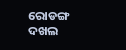ରୋଡଙ୍ଗ ଦଖଲ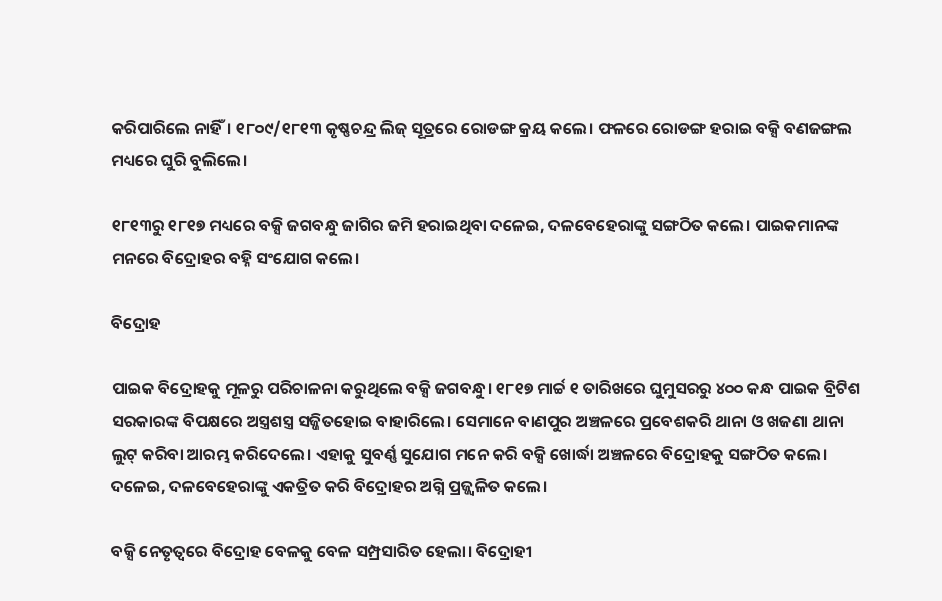କରିପାରିଲେ ନାହିଁ। ୧୮୦୯/୧୮୧୩ କୃଷ୍ଣଚନ୍ଦ୍ର ଲିଜ୍ ସୂତ୍ରରେ ରୋଡଙ୍ଗ କ୍ରୟ କଲେ। ଫଳରେ ରୋଡଙ୍ଗ ହରାଇ ବକ୍ସି ବଣଜଙ୍ଗଲ ମଧ୍ୟରେ ଘୁରି ବୁଲିଲେ।

୧୮୧୩ରୁ ୧୮୧୭ ମଧ୍ୟରେ ବକ୍ସି ଜଗବନ୍ଧୁ ଜାଗିର ଜମି ହରାଇଥିବା ଦଳେଇ, ଦଳବେହେରାଙ୍କୁ ସଙ୍ଗଠିତ କଲେ। ପାଇକମାନଙ୍କ ମନରେ ବିଦ୍ରୋହର ବହ୍ନି ସଂଯୋଗ କଲେ।

ବିଦ୍ରୋହ

ପାଇକ ବିଦ୍ରୋହକୁ ମୂଳରୁ ପରିଚାଳନା କରୁଥିଲେ ବକ୍ସି ଜଗବନ୍ଧୁ। ୧୮୧୭ ମାର୍ଚ୍ଚ ୧ ତାରିଖରେ ଘୁମୁସରରୁ ୪୦୦ କନ୍ଧ ପାଇକ ବ୍ରିଟିଶ ସରକାରଙ୍କ ବିପକ୍ଷରେ ଅସ୍ତ୍ରଶସ୍ତ୍ର ସଜ୍ଜିତହୋଇ ବାହାରିଲେ। ସେମାନେ ବାଣପୁର ଅଞ୍ଚଳରେ ପ୍ରବେଶକରି ଥାନା ଓ ଖଜଣା ଥାନା ଲୁଟ୍ କରିବା ଆରମ୍ଭ କରିଦେଲେ। ଏହାକୁ ସୁବର୍ଣ୍ଣ ସୁଯୋଗ ମନେ କରି ବକ୍ସି ଖୋର୍ଦ୍ଧା ଅଞ୍ଚଳରେ ବିଦ୍ରୋହକୁ ସଙ୍ଗଠିତ କଲେ। ଦଳେଇ, ଦଳବେହେରାଙ୍କୁ ଏକତ୍ରିତ କରି ବିଦ୍ରୋହର ଅଗ୍ନି ପ୍ରଜ୍ଜ୍ଵଳିତ କଲେ।

ବକ୍ସି ନେତୃତ୍ଵରେ ବିଦ୍ରୋହ ବେଳକୁ ବେଳ ସମ୍ପ୍ରସାରିତ ହେଲା। ବିଦ୍ରୋହୀ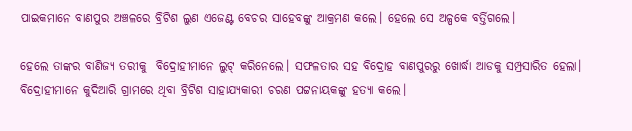ପାଇକମାନେ ବାଣପୁର ଅଞ୍ଚଳରେ ବ୍ରିଟିଶ ଲୁଣ ଏଜେଣ୍ଟ ବେଚର ସାହେବଙ୍କୁ ଆକ୍ରମଣ କଲେ। ହେଲେ ସେ ଅଳ୍ପକେ ବର୍ତ୍ତିଗଲେ।

ହେଲେ ତାଙ୍କର ବାଣିଜ୍ୟ ତରୀକୁ  ବିଦ୍ରୋହୀମାନେ ଲୁଟ୍ କରିନେଲେ। ସଫଳତାର ସହ ବିଦ୍ରୋହ ବାଣପୁରରୁ ଖୋର୍ଦ୍ଧା ଆଡକୁ ସମ୍ପ୍ରସାରିତ ହେଲା। ବିଦ୍ରୋହୀମାନେ କୁଦିଆରି ଗ୍ରାମରେ ଥିବା ବ୍ରିଟିଶ ସାହାଯ୍ୟକାରୀ ଚରଣ ପଟ୍ଟନାୟକଙ୍କୁ ହତ୍ୟା କଲେ।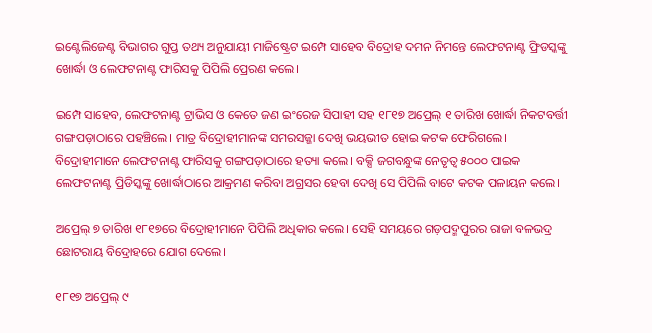ଇଣ୍ଟେଲିଜେଣ୍ଟ ବିଭାଗର ଗୁପ୍ତ ତଥ୍ୟ ଅନୁଯାୟୀ ମାଜିଷ୍ଟ୍ରେଟ ଇମ୍ପେ ସାହେବ ବିଦ୍ରୋହ ଦମନ ନିମନ୍ତେ ଲେଫଟନାଣ୍ଟ ଫ୍ରିଡସ୍କଙ୍କୁ ଖୋର୍ଦ୍ଧା ଓ ଲେଫଟନାଣ୍ଟ ଫାରିସକୁ ପିପିଲି ପ୍ରେରଣ କଲେ।

ଇମ୍ପେ ସାହେବ, ଲେଫଟନାଣ୍ଟ ଟ୍ରାଭିସ ଓ କେତେ ଜଣ ଇଂରେଜ ସିପାହୀ ସହ ୧୮୧୭ ଅପ୍ରେଲ୍ ୧ ତାରିଖ ଖୋର୍ଦ୍ଧା ନିକଟବର୍ତ୍ତୀ ଗଙ୍ଗପଡ଼ାଠାରେ ପହଞ୍ଚିଲେ। ମାତ୍ର ବିଦ୍ରୋହୀମାନଙ୍କ ସମରସଜ୍ଜା ଦେଖି ଭୟଭୀତ ହୋଇ କଟକ ଫେରିଗଲେ। ବିଦ୍ରୋହୀମାନେ ଲେଫଟନାଣ୍ଟ ଫାରିସକୁ ଗଙ୍ଗପଡ଼ାଠାରେ ହତ୍ୟା କଲେ। ବକ୍ସି ଜଗବନ୍ଧୁଙ୍କ ନେତୃତ୍ଵ ୫୦୦୦ ପାଇକ ଲେଫଟନାଣ୍ଟ ପ୍ରିଡିସ୍କଙ୍କୁ ଖୋର୍ଦ୍ଧାଠାରେ ଆକ୍ରମଣ କରିବା ଅଗ୍ରସର ହେବା ଦେଖି ସେ ପିପିଲି ବାଟେ କଟକ ପଳାୟନ କଲେ।

ଅପ୍ରେଲ୍ ୭ ତାରିଖ ୧୮୧୭ରେ ବିଦ୍ରୋହୀମାନେ ପିପିଲି ଅଧିକାର କଲେ। ସେହି ସମୟରେ ଗଡ଼ପଦ୍ମପୁରର ରାଜା ବଳଭଦ୍ର ଛୋଟରାୟ ବିଦ୍ରୋହରେ ଯୋଗ ଦେଲେ।

୧୮୧୭ ଅପ୍ରେଲ୍ ୯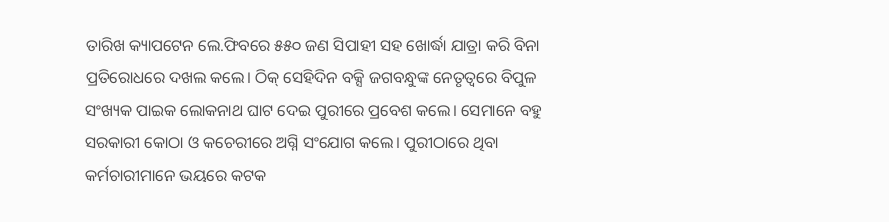ତାରିଖ କ୍ୟାପଟେନ ଲେ.ଫିବରେ ୫୫୦ ଜଣ ସିପାହୀ ସହ ଖୋର୍ଦ୍ଧା ଯାତ୍ରା କରି ବିନା ପ୍ରତିରୋଧରେ ଦଖଲ କଲେ। ଠିକ୍‍ ସେହିଦିନ ବକ୍ସି ଜଗବନ୍ଧୁଙ୍କ ନେତୃତ୍ଵରେ ବିପୁଳ ସଂଖ୍ୟକ ପାଇକ ଲୋକନାଥ ଘାଟ ଦେଇ ପୁରୀରେ ପ୍ରବେଶ କଲେ। ସେମାନେ ବହୁ ସରକାରୀ କୋଠା ଓ କଚେରୀରେ ଅଗ୍ନି ସଂଯୋଗ କଲେ। ପୁରୀଠାରେ ଥିବା କର୍ମଚାରୀମାନେ ଭୟରେ କଟକ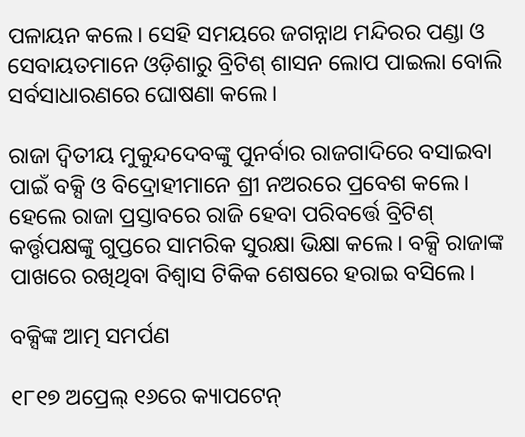ପଳାୟନ କଲେ। ସେହି ସମୟରେ ଜଗନ୍ନାଥ ମନ୍ଦିରର ପଣ୍ଡା ଓ ସେବାୟତମାନେ ଓଡ଼ିଶାରୁ ବ୍ରିଟିଶ୍ ଶାସନ ଲୋପ ପାଇଲା ବୋଲି ସର୍ବସାଧାରଣରେ ଘୋଷଣା କଲେ।

ରାଜା ଦ୍ଵିତୀୟ ମୁକୁନ୍ଦଦେବଙ୍କୁ ପୁନର୍ବାର ରାଜଗାଦିରେ ବସାଇବା ପାଇଁ ବକ୍ସି ଓ ବିଦ୍ରୋହୀମାନେ ଶ୍ରୀ ନଅରରେ ପ୍ରବେଶ କଲେ। ହେଲେ ରାଜା ପ୍ରସ୍ତାବରେ ରାଜି ହେବା ପରିବର୍ତ୍ତେ ବ୍ରିଟିଶ୍ କର୍ତ୍ତୃପକ୍ଷଙ୍କୁ ଗୁପ୍ତରେ ସାମରିକ ସୁରକ୍ଷା ଭିକ୍ଷା କଲେ। ବକ୍ସି ରାଜାଙ୍କ ପାଖରେ ରଖିଥିବା ବିଶ୍ଵାସ ଟିକିକ ଶେଷରେ ହରାଇ ବସିଲେ।

ବକ୍ସିଙ୍କ ଆତ୍ମ ସମର୍ପଣ

୧୮୧୭ ଅପ୍ରେଲ୍ ୧୬ରେ କ୍ୟାପଟେନ୍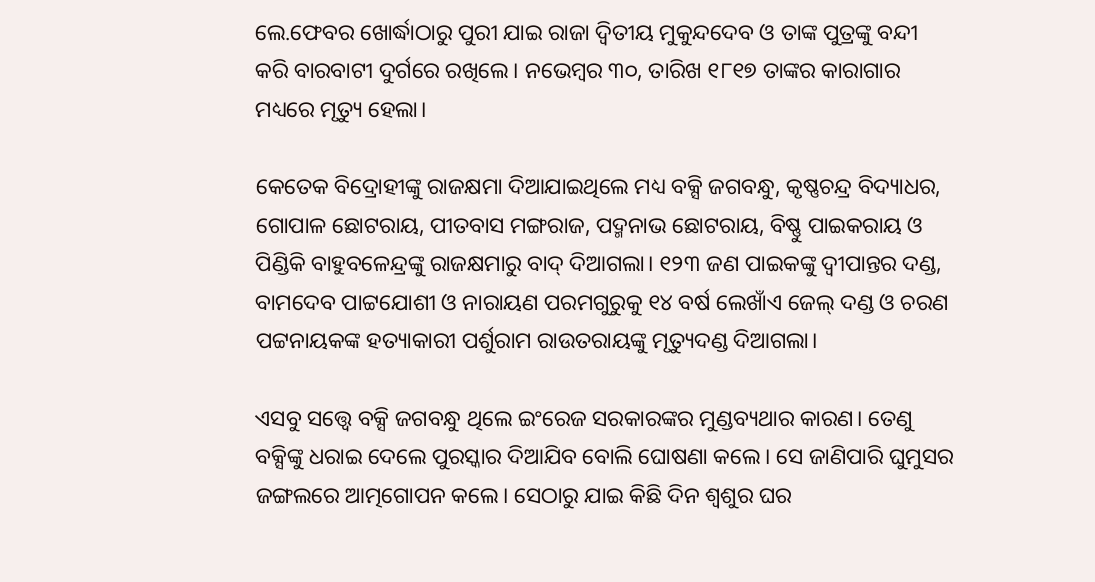ଲେ.ଫେବର ଖୋର୍ଦ୍ଧାଠାରୁ ପୁରୀ ଯାଇ ରାଜା ଦ୍ଵିତୀୟ ମୁକୁନ୍ଦଦେବ ଓ ତାଙ୍କ ପୁତ୍ରଙ୍କୁ ବନ୍ଦୀ କରି ବାରବାଟୀ ଦୁର୍ଗରେ ରଖିଲେ। ନଭେମ୍ବର ୩୦, ତାରିଖ ୧୮୧୭ ତାଙ୍କର କାରାଗାର ମଧ୍ୟରେ ମୃତ୍ୟୁ ହେଲା।

କେତେକ ବିଦ୍ରୋହୀଙ୍କୁ ରାଜକ୍ଷମା ଦିଆଯାଇଥିଲେ ମଧ୍ୟ ବକ୍ସି ଜଗବନ୍ଧୁ, କୃଷ୍ଣଚନ୍ଦ୍ର ବିଦ୍ୟାଧର, ଗୋପାଳ ଛୋଟରାୟ, ପୀତବାସ ମଙ୍ଗରାଜ, ପଦ୍ମନାଭ ଛୋଟରାୟ, ବିଷ୍ଣୁ ପାଇକରାୟ ଓ ପିଣ୍ଡିକି ବାହୁବଳେନ୍ଦ୍ରଙ୍କୁ ରାଜକ୍ଷମାରୁ ବାଦ୍ ଦିଆଗଲା। ୧୨୩ ଜଣ ପାଇକଙ୍କୁ ଦ୍ୱୀପାନ୍ତର ଦଣ୍ଡ, ବାମଦେବ ପାଟ୍ଟଯୋଶୀ ଓ ନାରାୟଣ ପରମଗୁରୁକୁ ୧୪ ବର୍ଷ ଲେଖାଁଏ ଜେଲ୍ ଦଣ୍ଡ ଓ ଚରଣ ପଟ୍ଟନାୟକଙ୍କ ହତ୍ୟାକାରୀ ପର୍ଶୁରାମ ରାଉତରାୟଙ୍କୁ ମୃତ୍ୟୁଦଣ୍ଡ ଦିଆଗଲା।

ଏସବୁ ସତ୍ତ୍ଵେ ବକ୍ସି ଜଗବନ୍ଧୁ ଥିଲେ ଇଂରେଜ ସରକାରଙ୍କର ମୁଣ୍ଡବ୍ୟଥାର କାରଣ। ତେଣୁ ବକ୍ସିଙ୍କୁ ଧରାଇ ଦେଲେ ପୁରସ୍କାର ଦିଆଯିବ ବୋଲି ଘୋଷଣା କଲେ। ସେ ଜାଣିପାରି ଘୁମୁସର ଜଙ୍ଗଲରେ ଆତ୍ମଗୋପନ କଲେ। ସେଠାରୁ ଯାଇ କିଛି ଦିନ ଶ୍ଵଶୁର ଘର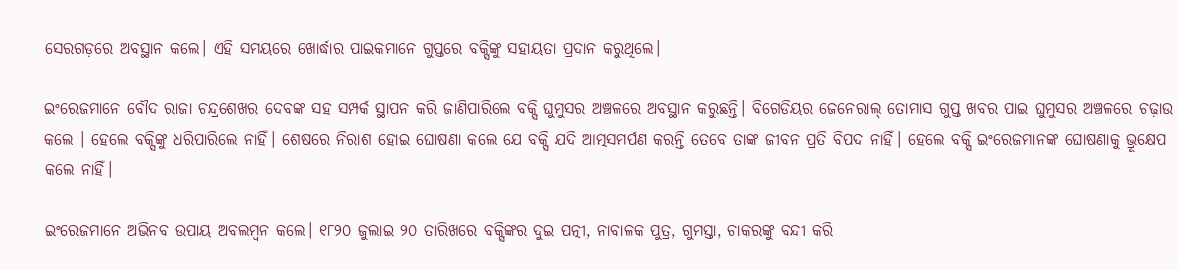ସେରଗଡ଼ରେ ଅବସ୍ଥାନ କଲେ। ଏହି ସମୟରେ ଖୋର୍ଦ୍ଧାର ପାଇକମାନେ ଗୁପ୍ତରେ ବକ୍ସିଙ୍କୁ ସହାୟତା ପ୍ରଦାନ କରୁଥିଲେ।

ଇଂରେଜମାନେ ବୌଦ ରାଜା ଚନ୍ଦ୍ରଶେଖର ଦେବଙ୍କ ସହ ସମ୍ପର୍କ ସ୍ଥାପନ କରି ଜାଣିପାରିଲେ ବକ୍ସି ଘୁମୁସର ଅଞ୍ଚଳରେ ଅବସ୍ଥାନ କରୁଛନ୍ତି। ବିଗେଡିୟର ଜେନେରାଲ୍ ତୋମାସ ଗୁପ୍ତ ଖବର ପାଇ ଘୁମୁସର ଅଞ୍ଚଳରେ ଚଢ଼ାଉ କଲେ । ହେଲେ ବକ୍ସିଙ୍କୁ ଧରିପାରିଲେ ନାହିଁ। ଶେଷରେ ନିରାଶ ହୋଇ ଘୋଷଣା କଲେ ଯେ ବକ୍ସି ଯଦି ଆତ୍ମସମର୍ପଣ କରନ୍ତି ତେବେ ତାଙ୍କ ଜୀବନ ପ୍ରତି ବିପଦ ନାହିଁ। ହେଲେ ବକ୍ସି ଇଂରେଜମାନଙ୍କ ଘୋଷଣାକୁ ଭ୍ରୂକ୍ଷେପ କଲେ ନାହିଁ।

ଇଂରେଜମାନେ ଅଭିନବ ଉପାୟ ଅବଲମ୍ବନ କଲେ। ୧୮୨୦ ଜୁଲାଇ ୨୦ ତାରିଖରେ ବକ୍ସିଙ୍କର ଦୁଇ ପତ୍ନୀ, ନାବାଳକ ପୁତ୍ର, ଗୁମସ୍ତା, ଚାକରଙ୍କୁ ବନ୍ଦୀ କରି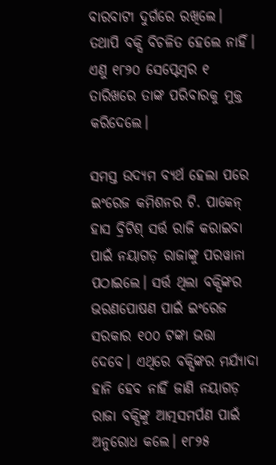ବାରବାଟୀ ଦୁର୍ଗରେ ରଖିଲେ। ତଥାପି ବକ୍ସି ବିଚଳିତ ହେଲେ ନାହିଁ। ଏଣୁ ୧୮୨୦ ସେପ୍ଟେମ୍ବର ୧ ତାରିଖରେ ତାଙ୍କ ପରିବାରକୁ ମୁକ୍ତ କରିଦେଲେ।

ସମସ୍ତ ଉଦ୍ୟମ ବ୍ୟର୍ଥ ହେଲା ପରେ ଇଂରେଜ କମିଶନର ଟି. ପାକେନ୍ ହାସ ବ୍ରିଟିଶ୍ ସର୍ତ୍ତ ରାଜି କରାଇବା ପାଇଁ ନୟାଗଡ଼ ରାଜାଙ୍କୁ ପରୱାନା ପଠାଇଲେ। ସର୍ତ୍ତ ଥିଲା ବକ୍ସିଙ୍କର ଭରଣପୋଷଣ ପାଇଁ ଇଂରେଜ ସରକାର ୧୦୦ ଟଙ୍କା ଭତ୍ତା ଦେବେ। ଏଥିରେ ବକ୍ସିଙ୍କର ମର୍ଯ୍ୟାଦା ହାନି ହେବ ନାହିଁ ଜାଣି ନୟାଗଡ଼ ରାଜା ବକ୍ସିଙ୍କୁ ଆତ୍ମସମର୍ପଣ ପାଇଁ ଅନୁରୋଧ କଲେ। ୧୮୨୫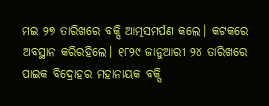ମଇ ୨୭ ତାରିଖରେ ବକ୍ସି ଆତ୍ମସମର୍ପଣ କଲେ। କଟକରେ ଅବସ୍ଥାନ କରିରହିଲେ। ୧୮୨୯ ଜାନୁଆରୀ ୨୪ ତାରିଖରେ ପାଇକ ବିଦ୍ରୋହର ମହାନାୟକ ବକ୍ସି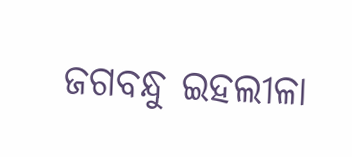ଜଗବନ୍ଧୁ ଇହଲୀଳା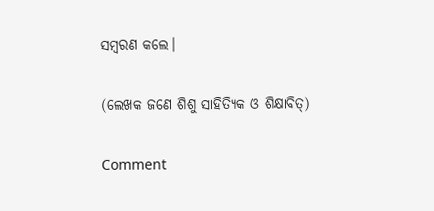ସମ୍ବରଣ କଲେ।

(ଲେଖକ ଜଣେ ଶିଶୁ ସାହିତ୍ୟିକ ଓ ଶିକ୍ଷାବିତ୍)

Comment